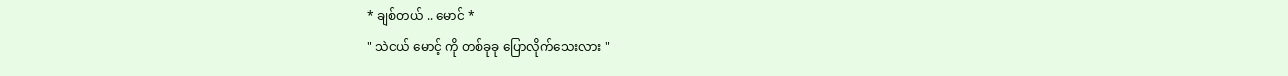* ချစ်တယ် .. မောင် *
" သဲငယ် မောင့် ကို တစ်ခုခု ပြောလိုက်သေးလား "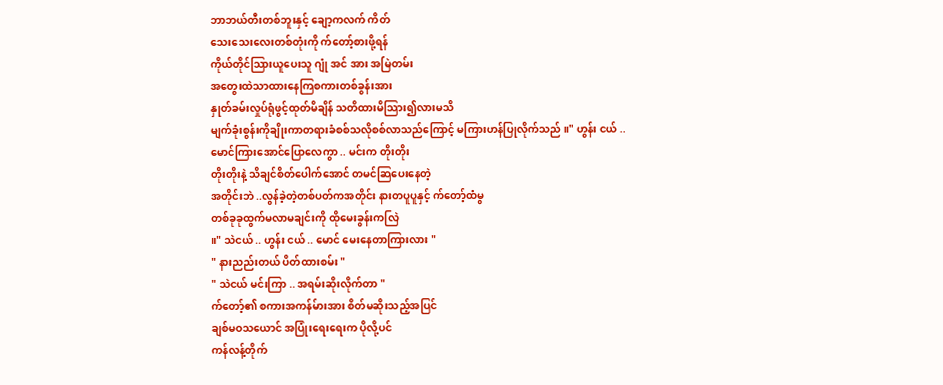ဘာဘယ်တီးတစ်ဘူးနှင့် ချော့ကလက် ကိတ်
သေးသေးလေးတစ်တုံးကို က်တော့်စားဖို့ရန်
ကိုယ်တိုင်သြားယူပေးသူ ဂျုံ အင် အား အမြဲတမ်း
အတွေးထဲသာထားနေကြစကားတစ်ခွန်းအား
နှုတ်ခမ်းလှုပ်ရုံဖွင့်ထုတ်မိချိန် သတိထားမိသြား၍လားမသိ
မျက်ခုံးစွန်းကိုချိုးကာတရားခံစစ်သလိုစစ်လာသည်ကြောင့် မကြားဟန်ပြုလိုက်သည် ။" ဟွန်း ငယ် ..
မောင်ကြားအောင်ပြောလေကွာ .. မင်းက တိုးတိုး
တိုးတိုးနဲ့ သိချင်စိတ်ပေါက်အောင် တမင်ဆြပေးနေတဲ့
အတိုင်းဘဲ ..လွန်ခဲ့တဲ့တစ်ပတ်ကအတိုင်း နားတပူပူနှင့် က်တော့်ထံမွ
တစ်ခုခုထွက်မလာမချင်းကို ထိုမေးခွန်းကလြဲ
။" သဲငယ် .. ဟွန်း ငယ် .. မောင် မေးနေတာကြားလား "
" နားညည်းတယ် ပိတ်ထားစမ်း "
" သဲငယ် မင်းကြာ .. အရမ်းဆိုးလိုက်တာ "
က်တော့်၏ စကားအကန်မ်ားအား စိတ်မဆိုးသည့်အပြင်
ချစ်မဝသယောင် အပြုံးရေးရေးက ပိုလို့ပင်
ကန်လန့်တိုက်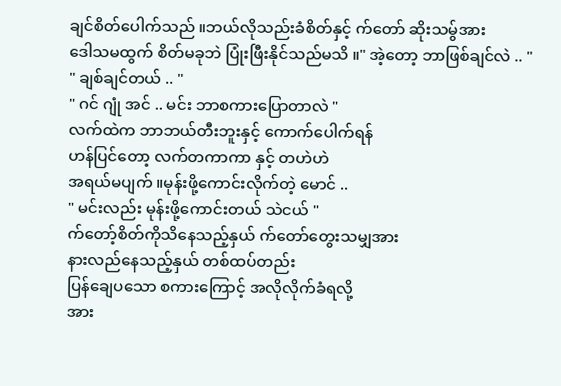ချင်စိတ်ပေါက်သည် ။ဘယ်လိုသည်းခံစိတ်နှင့် က်တော် ဆိုးသမွ်အား
ဒေါသမထွက် စိတ်မခုဘဲ ပြုံးဖြီးနိုင်သည်မသိ ။" အဲ့တော့ ဘာဖြစ်ချင်လဲ .. "
" ချစ်ချင်တယ် .. "
" ဂင် ဂျုံ အင် .. မင်း ဘာစကားပြောတာလဲ "
လက်ထဲက ဘာဘယ်တီးဘူးနှင့် ကောက်ပေါက်ရန်
ဟန်ပြင်တော့ လက်တကာကာ နှင့် တဟဲဟဲ
အရယ်မပျက် ။မုန်းဖို့ကောင်းလိုက်တဲ့ မောင် ..
" မင်းလည်း မုန်းဖို့ကောင်းတယ် သဲငယ် "
က်တော့်စိတ်ကိုသိနေသည့်နှယ် က်တော်တွေးသမျှအား
နားလည်နေသည့်နှယ် တစ်ထပ်တည်း
ပြန်ချေပသော စကားကြောင့် အလိုလိုက်ခံရလို့
အား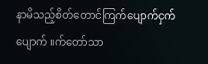နာမိသည့်စိတ်တောင်ကြက်ပျောက်ငှက်ပျောက် ။က်တော်သာ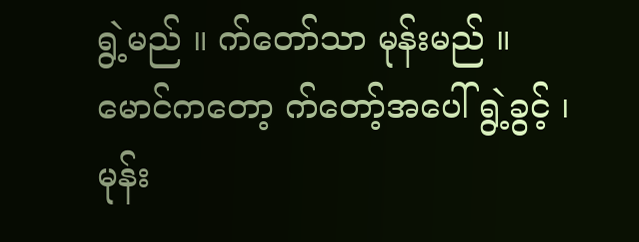ရွဲ့မည် ။ က်တော်သာ မုန်းမည် ။
မောင်ကတော့ က်တော့်အပေါ် ရွဲ့ခွင့် ၊ မုန်း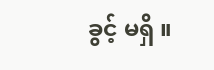ခွင့် မရှိ ။